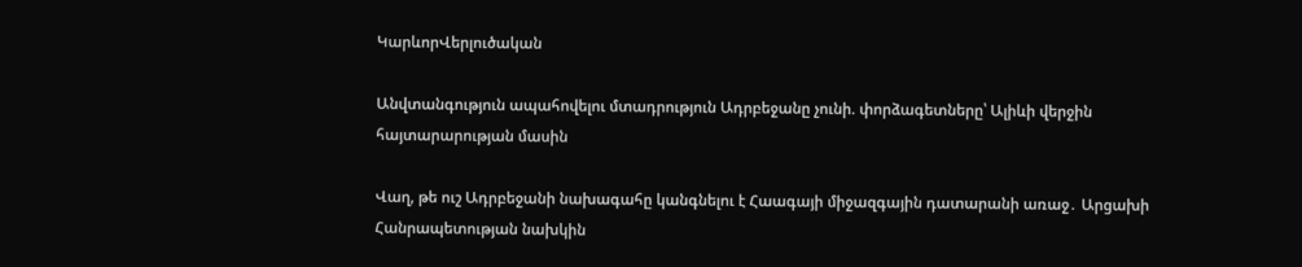ԿարևորՎերլուծական

Անվտանգություն ապահովելու մտադրություն Ադրբեջանը չունի. փորձագետները՝ Ալիևի վերջին հայտարարության մասին

Վաղ, թե ուշ Ադրբեջանի նախագահը կանգնելու է Հաագայի միջազգային դատարանի առաջ․ Արցախի Հանրապետության նախկին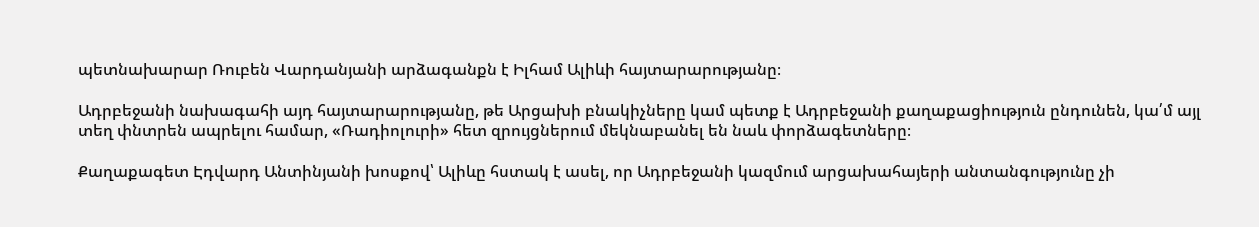պետնախարար Ռուբեն Վարդանյանի արձագանքն է Իլհամ Ալիևի հայտարարությանը։

Ադրբեջանի նախագահի այդ հայտարարությանը, թե Արցախի բնակիչները կամ պետք է Ադրբեջանի քաղաքացիություն ընդունեն, կա՛մ այլ տեղ փնտրեն ապրելու համար, «Ռադիոլուրի» հետ զրույցներում մեկնաբանել են նաև փորձագետները։

Քաղաքագետ Էդվարդ Անտինյանի խոսքով՝ Ալիևը հստակ է ասել, որ Ադրբեջանի կազմում արցախահայերի անտանգությունը չի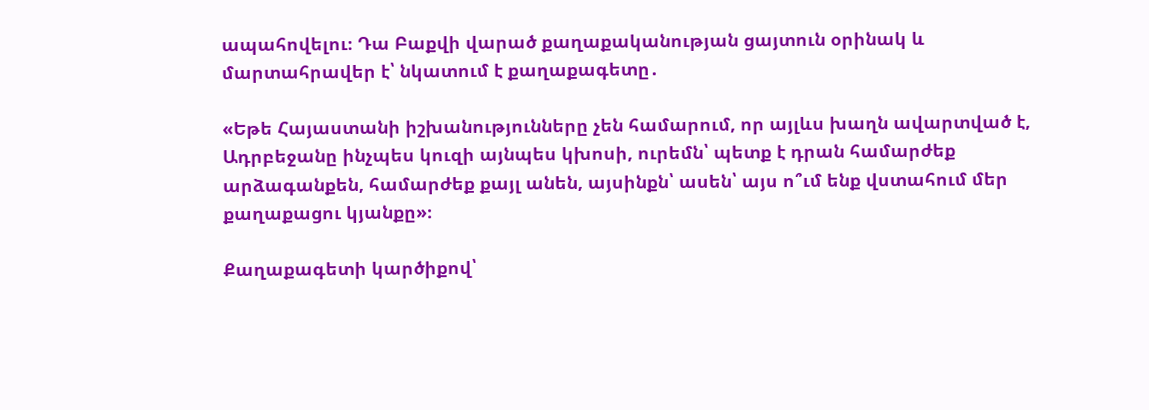ապահովելու։ Դա Բաքվի վարած քաղաքականության ցայտուն օրինակ և մարտահրավեր է՝ նկատում է քաղաքագետը․

«Եթե Հայաստանի իշխանությունները չեն համարում, որ այլևս խաղն ավարտված է, Ադրբեջանը ինչպես կուզի այնպես կխոսի, ուրեմն՝ պետք է դրան համարժեք արձագանքեն, համարժեք քայլ անեն, այսինքն՝ ասեն՝ այս ո՞ւմ ենք վստահում մեր քաղաքացու կյանքը»։

Քաղաքագետի կարծիքով՝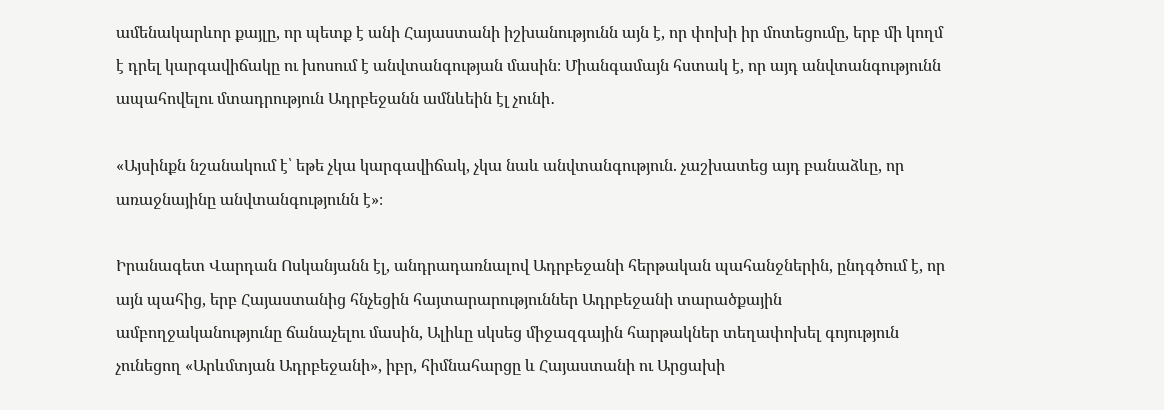ամենակարևոր քայլը, որ պետք է անի Հայաստանի իշխանությունն այն է, որ փոխի իր մոտեցումը, երբ մի կողմ է դրել կարգավիճակը ու խոսում է անվտանգության մասին։ Միանգամայն հստակ է, որ այդ անվտանգությունն ապահովելու մտադրություն Ադրբեջանն ամնևեին էլ չունի․

«Այսինքն նշանակում է՝ եթե չկա կարգավիճակ, չկա նաև անվտանգություն. չաշխատեց այդ բանաձևը, որ առաջնայինը անվտանգությունն է»։

Իրանագետ Վարդան Ոսկանյանն էլ, անդրադառնալով Ադրբեջանի հերթական պահանջներին, ընդգծում է, որ այն պահից, երբ Հայաստանից հնչեցին հայտարարություններ Ադրբեջանի տարածքային ամբողջականությունը ճանաչելու մասին, Ալիևը սկսեց միջազգային հարթակներ տեղափոխել գոյություն չունեցող «Արևմտյան Ադրբեջանի», իբր, հիմնահարցը և Հայաստանի ու Արցախի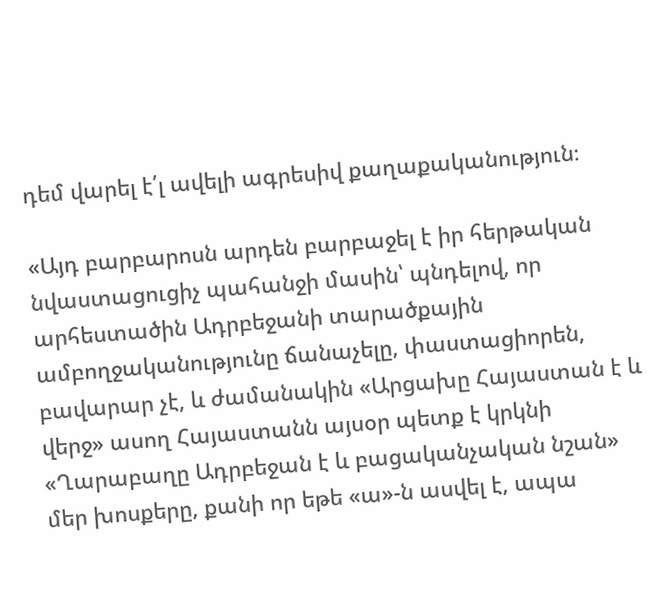դեմ վարել է՛լ ավելի ագրեսիվ քաղաքականություն։

«Այդ բարբարոսն արդեն բարբաջել է իր հերթական նվաստացուցիչ պահանջի մասին՝ պնդելով, որ արհեստածին Ադրբեջանի տարածքային ամբողջականությունը ճանաչելը, փաստացիորեն, բավարար չէ, և ժամանակին «Արցախը Հայաստան է և վերջ» ասող Հայաստանն այսօր պետք է կրկնի «Ղարաբաղը Ադրբեջան է և բացականչական նշան» մեր խոսքերը, քանի որ եթե «ա»-ն ասվել է, ապա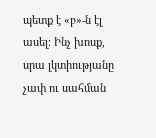պետք է «բ»-ն էլ ասել։ Ինչ խոսք, սրա լկտիությանը չափ ու սահման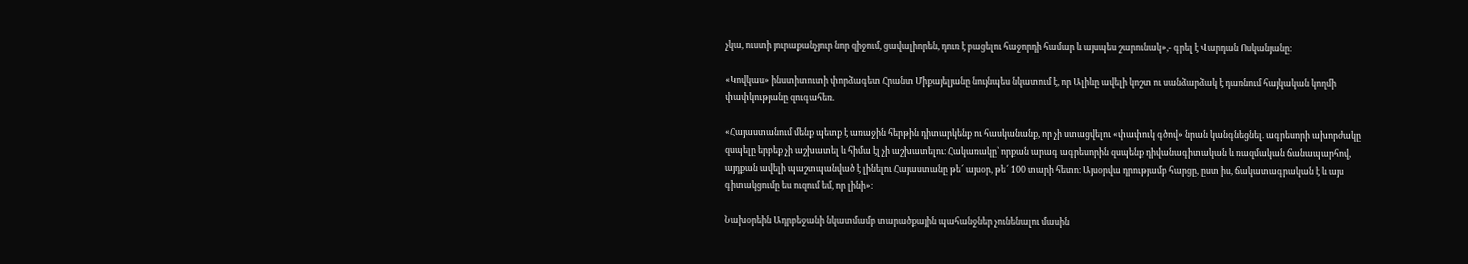չկա, ուստի յուրաքանչյուր նոր զիջում, ցավալիորեն, դուռ է բացելու հաջորդի համար և այսպես շարունակ»,- գրել է Վարդան Ոսկանյանը։

«Կովկաս» ինստիտուտի փորձագետ Հրանտ Միքայելյանը նույնպես նկատում է, որ Ալիևը ավելի կոշտ ու սանձարձակ է դառնում հայկական կողմի փափկությանը զուգահեռ.

«Հայաստանում մենք պետք է առաջին հերթին դիտարկենք ու հասկանանք, որ չի ստացվելու «փափուկ գծով» նրան կանգնեցնել. ագրեսորի ախորժակը զսպելը երբեք չի աշխատել և հիմա էլ չի աշխատելու։ Հակառակը՝ որքան արագ ագրեսորին զսպենք դիվանագիտական և ռազմական ճանապարհով, այդքան ավելի պաշտպանված է լինելու Հայաստանը թե՜ այսօր, թե՜ 100 տարի հետո։ Այսօրվա դրությամբ հարցը, ըստ իս, ճակատագրական է և այս գիտակցումը ես ուզում եմ, որ լինի»։

Նախօրեին Ադրբեջանի նկատմամբ տարածքային պահանջներ չունենալու մասին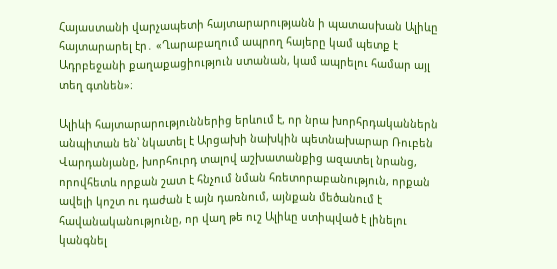Հայաստանի վարչապետի հայտարարությանն ի պատասխան Ալիևը հայտարարել էր․ «Ղարաբաղում ապրող հայերը կամ պետք է Ադրբեջանի քաղաքացիություն ստանան, կամ ապրելու համար այլ տեղ գտնեն»։

Ալիևի հայտարարություններից երևում է, որ նրա խորհրդականներն անպիտան են՝ նկատել է Արցախի նախկին պետնախարար Ռուբեն Վարդանյանը, խորհուրդ տալով աշխատանքից ազատել նրանց, որովհետև որքան շատ է հնչում նման հռետորաբանություն, որքան ավելի կոշտ ու դաժան է այն դառնում, այնքան մեծանում է հավանականությունը, որ վաղ թե ուշ Ալիևը ստիպված է լինելու կանգնել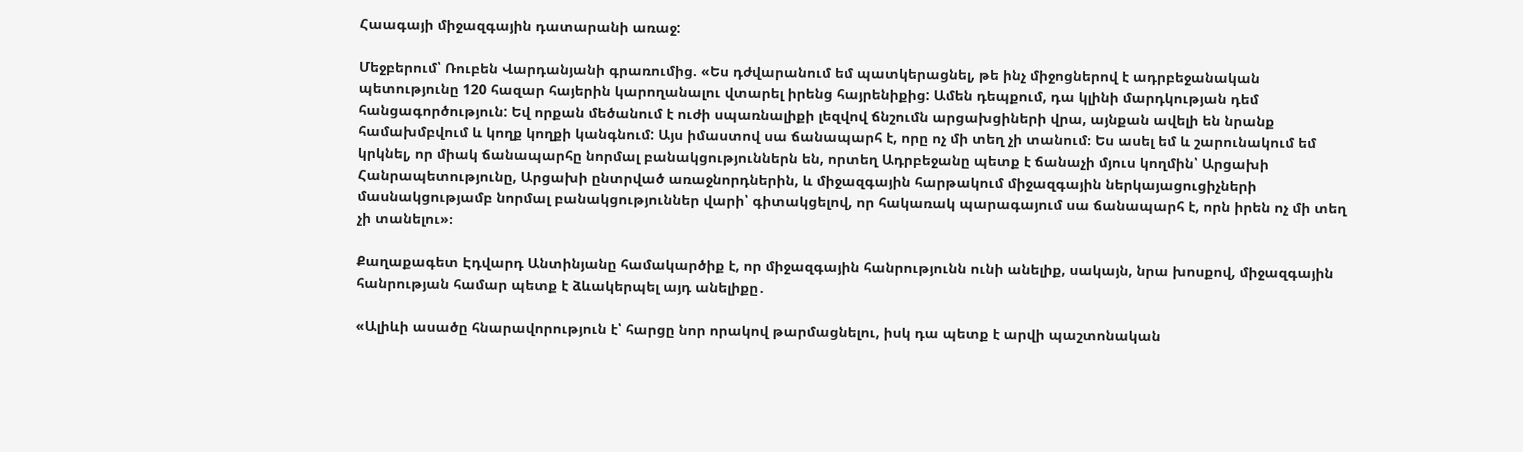Հաագայի միջազգային դատարանի առաջ:

Մեջբերում՝ Ռուբեն Վարդանյանի գրառումից. «Ես դժվարանում եմ պատկերացնել, թե ինչ միջոցներով է ադրբեջանական պետությունը 120 հազար հայերին կարողանալու վտարել իրենց հայրենիքից: Ամեն դեպքում, դա կլինի մարդկության դեմ հանցագործություն: Եվ որքան մեծանում է ուժի սպառնալիքի լեզվով ճնշումն արցախցիների վրա, այնքան ավելի են նրանք համախմբվում և կողք կողքի կանգնում: Այս իմաստով սա ճանապարհ է, որը ոչ մի տեղ չի տանում։ Ես ասել եմ և շարունակում եմ կրկնել, որ միակ ճանապարհը նորմալ բանակցություններն են, որտեղ Ադրբեջանը պետք է ճանաչի մյուս կողմին՝ Արցախի Հանրապետությունը, Արցախի ընտրված առաջնորդներին, և միջազգային հարթակում միջազգային ներկայացուցիչների մասնակցությամբ նորմալ բանակցություններ վարի՝ գիտակցելով, որ հակառակ պարագայում սա ճանապարհ է, որն իրեն ոչ մի տեղ չի տանելու»։

Քաղաքագետ Էդվարդ Անտինյանը համակարծիք է, որ միջազգային հանրությունն ունի անելիք, սակայն, նրա խոսքով, միջազգային հանրության համար պետք է ձևակերպել այդ անելիքը․

«Ալիևի ասածը հնարավորություն է՝ հարցը նոր որակով թարմացնելու, իսկ դա պետք է արվի պաշտոնական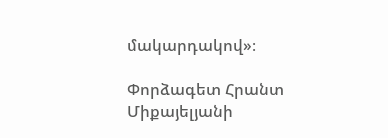մակարդակով»։

Փորձագետ Հրանտ Միքայելյանի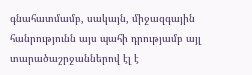գնահատմամբ, սակայն, միջազգային հանրությունն այս պահի դրությամբ այլ տարածաշրջաններով էլ է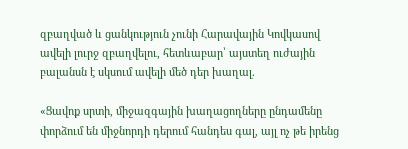զբաղված և ցանկություն չունի Հարավային Կովկասով ավելի լուրջ զբաղվելու, հետևաբար՝ այստեղ ուժային բալանսն է սկսում ավելի մեծ դեր խաղալ․

«Ցավոք սրտի, միջազգային խաղացողները ընդամենը փորձում են միջնորդի դերում հանդես գալ, այլ ոչ թե իրենց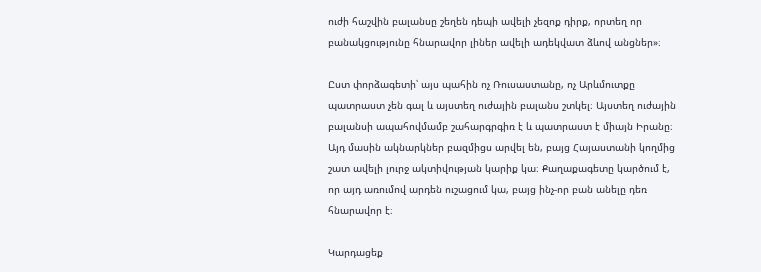ուժի հաշվին բալանսը շեղեն դեպի ավելի չեզոք դիրք, որտեղ որ բանակցությունը հնարավոր լիներ ավելի ադեկվատ ձևով անցներ»։

Ըստ փորձագետի՝ այս պահին ոչ Ռուսաստանը, ոչ Արևմուտքը պատրաստ չեն գալ և այստեղ ուժային բալանս շտկել։ Այստեղ ուժային բալանսի ապահովմամբ շահարգրգիռ է և պատրաստ է միայն Իրանը։ Այդ մասին ակնարկներ բազմիցս արվել են, բայց Հայաստանի կողմից շատ ավելի լուրջ ակտիվության կարիք կա։ Քաղաքագետը կարծում է, որ այդ առումով արդեն ուշացում կա, բայց ինչ-որ բան անելը դեռ հնարավոր է։

Կարդացեք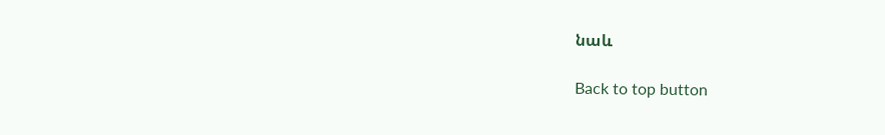նաև

Back to top button